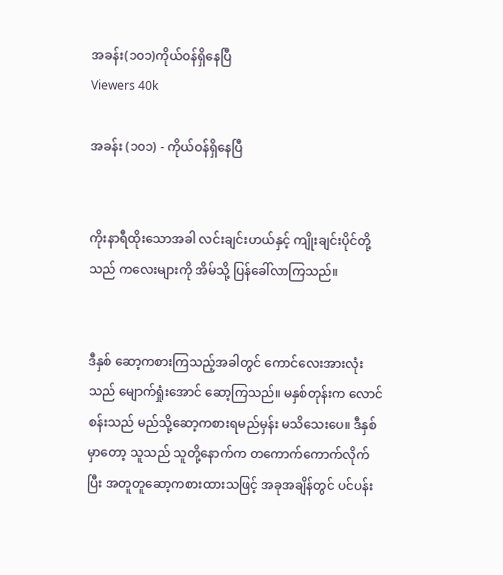အခန်း(၁၀၁)ကိုယ်၀န်ရှိနေပြီ
Viewers 40k

အခန်း (၁၀၁) - ကိုယ်ဝန်ရှိနေပြီ


ကိုးနာရီထိုးသောအခါ လင်းချင်းဟယ်နှင့် ကျိုးချင်းပိုင်တို့သည် ကလေးများကို အိမ်သို့ ပြန်ခေါ်လာကြသည်။


ဒီနှစ် ဆော့ကစားကြသည့်အခါတွင် ကောင်လေးအားလုံးသည် မျောက်ရှုံးအောင် ဆော့ကြသည်။ မနှစ်တုန်းက လောင်စန်းသည် မည်သို့ဆော့ကစားရမည်မှန်း မသိသေးပေ။ ဒီနှစ်မှာတော့ သူသည် သူတို့နောက်က တကောက်ကောက်လိုက်ပြီး အတူတူဆော့ကစားထားသဖြင့် အခုအချိန်တွင် ပင်ပန်း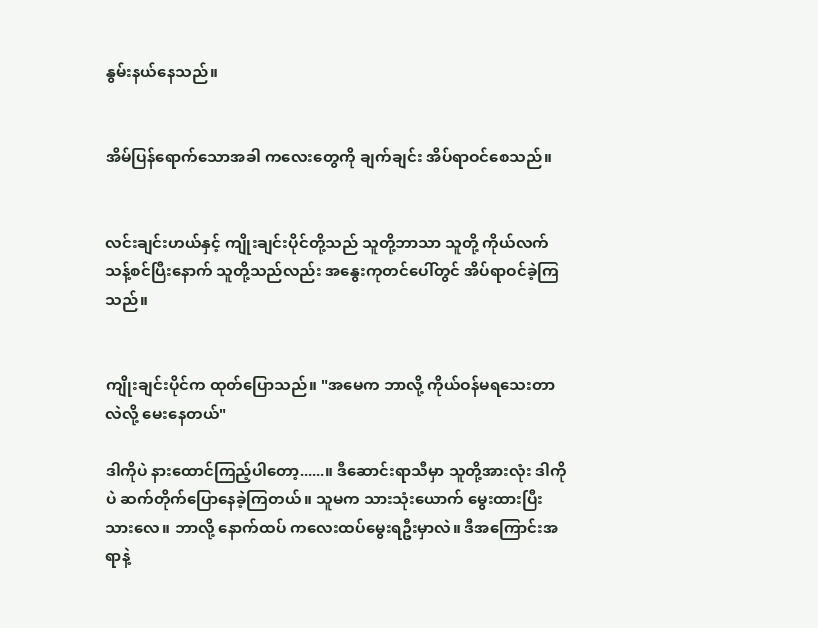နွမ်းနယ်နေသည်။


အိမ်ပြန်ရောက်သောအခါ ကလေးတွေကို ချက်ချင်း အိပ်ရာဝင်စေသည်။


လင်းချင်းဟယ်နှင့် ကျိုးချင်းပိုင်တို့သည် သူတို့ဘာသာ သူတို့ ကိုယ်လက်သန့်စင်ပြီးနောက် သူတို့သည်လည်း အနွေးကုတင်ပေါ်တွင် အိပ်ရာဝင်ခဲ့ကြသည်။


ကျိုးချင်းပိုင်က ထုတ်ပြောသည်။ "အမေက ဘာလို့ ကိုယ်ဝန်မရသေးတာလဲလို့ မေးနေတယ်"

ဒါကိုပဲ နားထောင်ကြည့်ပါတော့......။ ဒီဆောင်းရာသီမှာ သူတို့အားလုံး ဒါကိုပဲ ဆက်တိုက်ပြောနေခဲ့ကြတယ်။ သူမက သားသုံးယောက် မွေးထားပြီးသားလေ။ ဘာလို့ နောက်ထပ် ကလေးထပ်မွေးရဦးမှာလဲ။ ဒီအကြောင်းအရာနဲ့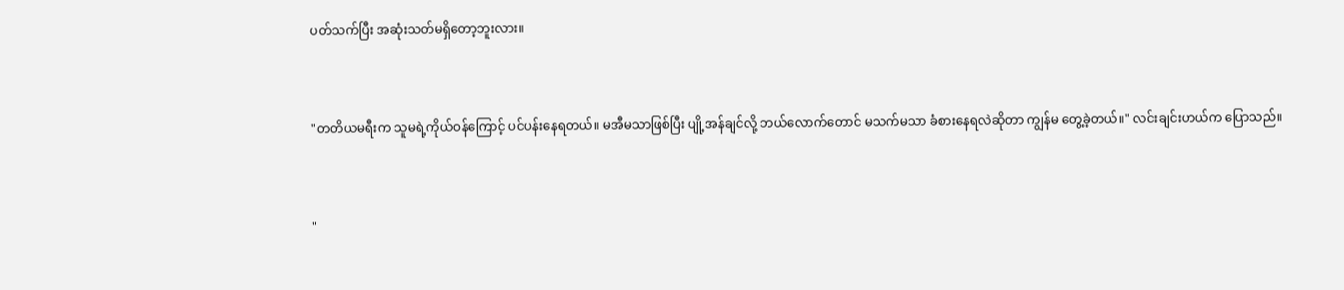ပတ်သက်ပြီး အဆုံးသတ်မရှိတော့ဘူးလား။


"တတိယမရီးက သူမရဲ့ကိုယ်ဝန်ကြောင့် ပင်ပန်းနေရတယ်။ မအီမသာဖြစ်ပြီး ပျို့အန်ချင်လို့ ဘယ်လောက်တောင် မသက်မသာ ခံစားနေရလဲဆိုတာ ကျွန်မ တွေ့ခဲ့တယ်။" လင်းချင်းဟယ်က ပြောသည်။


"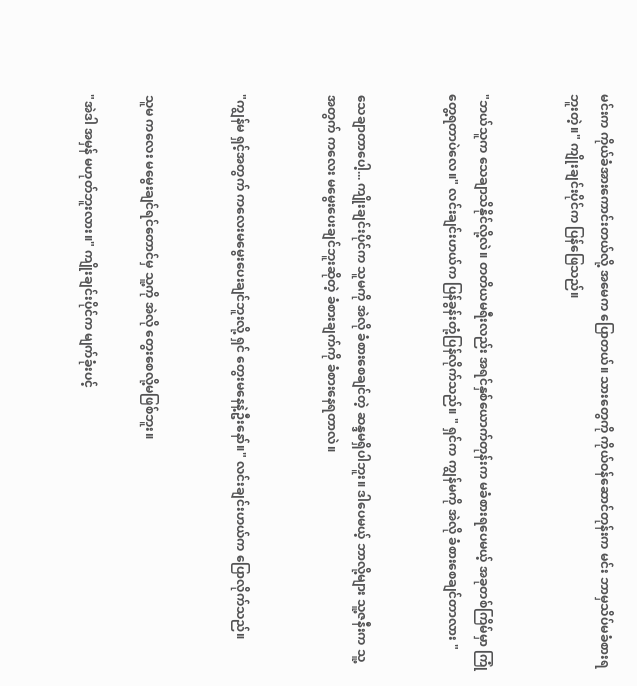မင်းက ကိုယ်ခံအားကောင်းတယ်လို့ အမေက ပြောတယ်။ သားတွေကို ကိုယ်ဝန်ဆောင်တုန်းက မင်း ဘာမှသိပ်မခံစားရဘူးတဲ့။" ကျိုးချင်းပိုင်က ပြန်ဖြေသည်။


"ဘယ်သူက သေချာသိနိုင်လို့လဲ။ တတိယမရီးလည်း အရင်နှစ်ယောက်တုန်းက မခံစားရပေမယ့် အခုတစ်ကြိမ်မှာ ကြုံတွေ့ရတာပဲလေ။" လင်းချင်းဟယ်က ပြန်ခွန်းတုံ့ပြန်လိုက်သည်။ " ရှင်က ကျွန်မကို အဲလို ခံစားစေချင်တာလား "


သေချာတာပေါ့... ကျိုးချင်းပိုင်က သူမကို အဲလို ခံစားစေချင်တဲ့ ဆန္ဒမရှိပါဘူး။ ဒါပေမယ့် ဘာလို့များ သူ့ဇနီးက သူ့အတွက် ကလေး မမွေးပေးချင်ဘူးဆိုတဲ့ ခံစားချက်ကို ခံစားနေရတာလဲ။


"ကျွန်မ ရှင့်အတွက် ကလေးမမွေးပေးချင်ဘူးလို့ ရှင် တွေးမနေနဲ့ဦးနော်။" လင်းချင်းဟယ်က ပြောလိုက်သည်။


သူမ ကလေး မမွေးချင်ရင်တောင်မှ သူ့ကို အဲလို တွေးစေလို့မဖြစ်ဘူး။

"အဲဒါ အမှန် မဟုတ်ဘူးလား။" ကျိုးချင်းပိုင်က မျက်ခုံးပင့်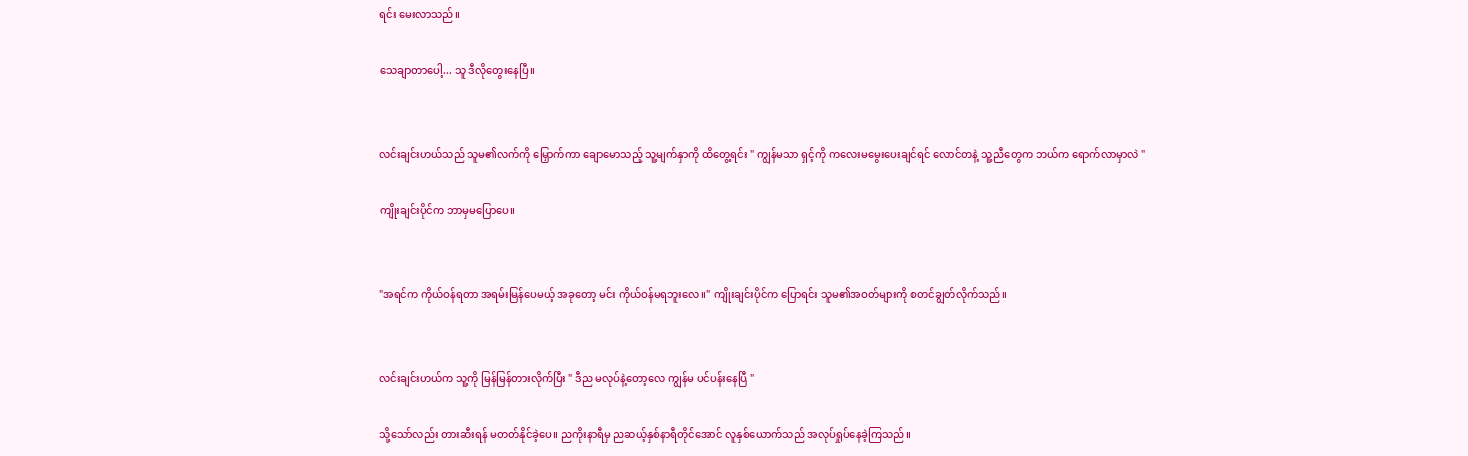ရင်း မေးလာသည်။

သေချာတာပေါ့... သူ ဒီလိုတွေးနေပြီ။


လင်းချင်းဟယ်သည် သူမ၏လက်ကို မြှောက်ကာ ချောမောသည့် သူ့မျက်နှာကို ထိတွေ့ရင်း " ကျွန်မသာ ရှင့်ကို ကလေးမမွေးပေးချင်ရင် လောင်တနဲ့ သူ့ညီတွေက ဘယ်က ရောက်လာမှာလဲ "

ကျိုးချင်းပိုင်က ဘာမှမပြောပေ။


"အရင်က ကိုယ်ဝန်ရတာ အရမ်းမြန်ပေမယ့် အခုတော့ မင်း ကိုယ်ဝန်မရဘူးလေ။" ကျိုးချင်းပိုင်က ပြောရင်း သူမ၏အဝတ်များကို စတင်ချွတ်လိုက်သည်။


လင်းချင်းဟယ်က သူ့ကို မြန်မြန်တားလိုက်ပြီး " ဒီည မလုပ်နဲ့တော့လေ ကျွန်မ ပင်ပန်းနေပြီ "

သို့သော်လည်း တားဆီးရန် မတတ်နိုင်ခဲ့ပေ။ ညကိုးနာရီမှ ညဆယ့်နှစ်နာရီတိုင်အောင် လူနှစ်ယောက်သည် အလုပ်ရှုပ်နေခဲ့ကြသည်။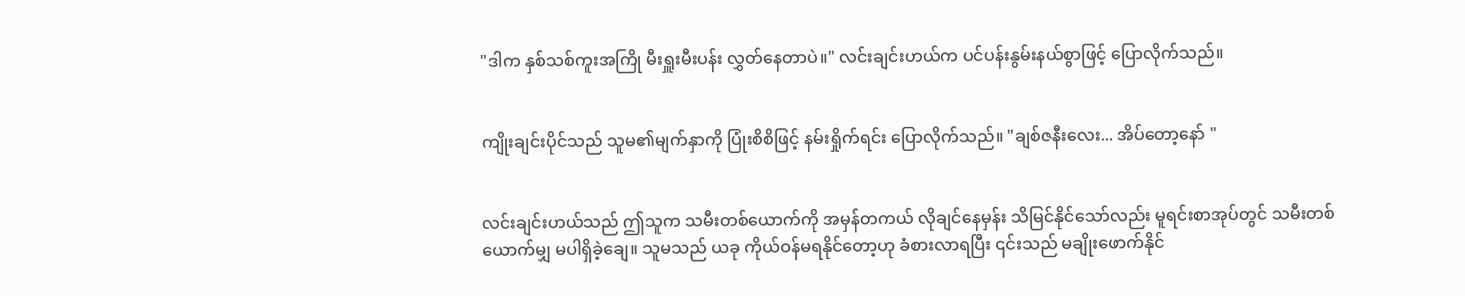"ဒါက နှစ်သစ်ကူးအကြို မီးရှူးမီးပန်း လွှတ်နေတာပဲ။" လင်းချင်းဟယ်က ပင်ပန်းနွမ်းနယ်စွာဖြင့် ပြောလိုက်သည်။


ကျိုးချင်းပိုင်သည် သူမ၏မျက်နှာကို ပြုံးစိစိဖြင့် နမ်းရှိုက်ရင်း ပြောလိုက်သည်။ "ချစ်ဇနီးလေး... အိပ်တော့နော် "


လင်းချင်းဟယ်သည် ဤသူက သမီးတစ်ယောက်ကို အမှန်တကယ် လိုချင်နေမှန်း သိမြင်နိုင်သော်လည်း မူရင်းစာအုပ်တွင် သမီးတစ်ယောက်မျှ မပါရှိခဲ့ချေ။ သူမသည် ယခု ကိုယ်ဝန်မရနိုင်တော့ဟု ခံစားလာရပြီး ၎င်းသည် မချိုးဖောက်နိုင်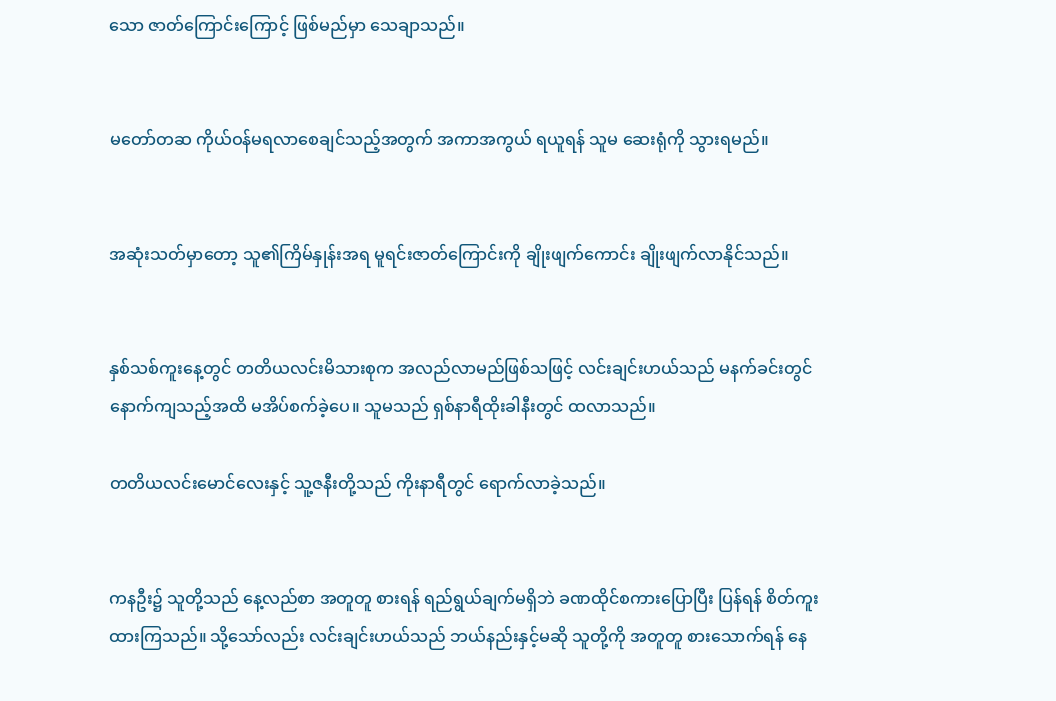သော ဇာတ်ကြောင်းကြောင့် ဖြစ်မည်မှာ သေချာသည်။


မတော်တဆ ကိုယ်ဝန်မရလာစေချင်သည့်အတွက် အကာအကွယ် ရယူရန် သူမ ဆေးရုံကို သွားရမည်။


အဆုံးသတ်မှာတော့ သူ၏ကြိမ်နှုန်းအရ မူရင်းဇာတ်ကြောင်းကို ချိုးဖျက်ကောင်း ချိုးဖျက်လာနိုင်သည်။


နှစ်သစ်ကူးနေ့တွင် တတိယလင်းမိသားစုက အလည်လာမည်ဖြစ်သဖြင့် လင်းချင်းဟယ်သည် မနက်ခင်းတွင် နောက်ကျသည့်အထိ မအိပ်စက်ခဲ့ပေ။ သူမသည် ရှစ်နာရီထိုးခါနီးတွင် ထလာသည်။

တတိယလင်းမောင်လေးနှင့် သူ့ဇနီးတို့သည် ကိုးနာရီတွင် ရောက်လာခဲ့သည်။


ကနဦး၌ သူတို့သည် နေ့လည်စာ အတူတူ စားရန် ရည်ရွယ်ချက်မရှိဘဲ ခဏထိုင်စကားပြောပြီး ပြန်ရန် စိတ်ကူးထားကြသည်။ သို့သော်လည်း လင်းချင်းဟယ်သည် ဘယ်နည်းနှင့်မဆို သူတို့ကို အတူတူ စားသောက်ရန် နေ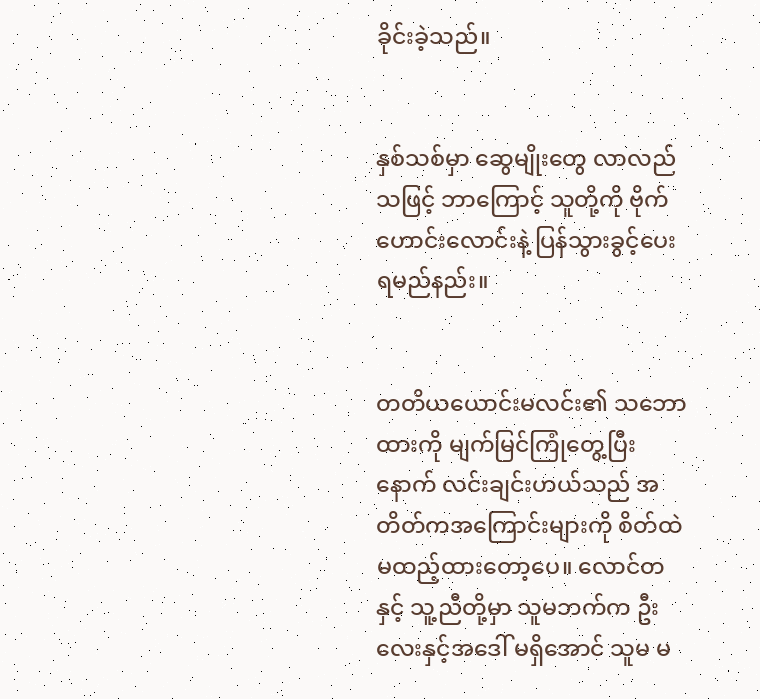ခိုင်းခဲ့သည်။


နှစ်သစ်မှာ ဆွေမျိုးတွေ လာလည်သဖြင့် ဘာကြောင့် သူတို့ကို ဗိုက်ဟောင်းလောင်းနဲ့ ပြန်သွားခွင့်ပေးရမည်နည်း။


တတိယယောင်းမလင်း၏ သဘောထားကို မျက်မြင်ကြုံတွေ့ပြီးနောက် လင်းချင်းဟယ်သည် အတိတ်ကအကြောင်းများကို စိတ်ထဲ မထည့်ထားတော့ပေ။ လောင်တနှင့် သူ့ညီတို့မှာ သူမဘက်က ဦးလေးနှင့်အဒေါ် မရှိအောင် သူမ မ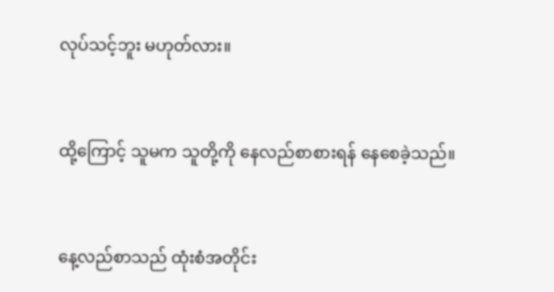လုပ်သင့်ဘူး မဟုတ်လား။


ထို့ကြောင့် သူမက သူတို့ကို နေလည်စာစားရန် နေစေခဲ့သည်။


နေ့လည်စာသည် ထုံးစံအတိုင်း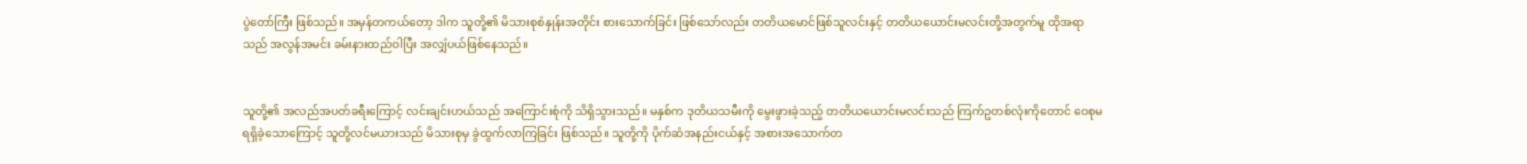ပွဲတော်ကြီး ဖြစ်သည်။ အမှန်တကယ်တော့ ဒါက သူတို့၏ မိသားစုစံနှုန်းအတိုင်း စားသောက်ခြင်း ဖြစ်သော်လည်း တတိယမောင်ဖြစ်သူလင်းနှင့် တတိယယောင်းမလင်းတို့အတွက်မူ ထိုအရာသည် အလွန်အမင်း ခမ်းနားထည်ဝါပြီး အလျှံပယ်ဖြစ်နေသည်။


သူတို့၏ အလည်အပတ်ခရီးကြောင့် လင်းချင်းဟယ်သည် အကြောင်းစုံကို သိရှိသွားသည်။ မနှစ်က ဒုတိယသမီးကို မွေးဖွားခဲ့သည့် တတိယယောင်းမလင်းသည် ကြက်ဥတစ်လုံးကိုတောင် ဝေစုမရရှိခဲ့သောကြောင့် သူတို့လင်မယားသည် မိသားစုမှ ခွဲထွက်လာကြခြင်း ဖြစ်သည်။ သူတို့ကို ပိုက်ဆံအနည်းငယ်နှင့် အစားအသောက်တ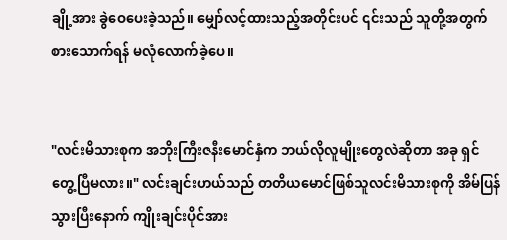ချို့အား ခွဲဝေပေးခဲ့သည်။ မျှော်လင့်ထားသည့်အတိုင်းပင် ၎င်းသည် သူတို့အတွက် စားသောက်ရန် မလုံလောက်ခဲ့ပေ။


"လင်းမိသားစုက အဘိုးကြီးဇနီးမောင်နှံက ဘယ်လိုလူမျိုးတွေလဲဆိုတာ အခု ရှင် တွေ့ပြီမလား။" လင်းချင်းဟယ်သည် တတိယမောင်ဖြစ်သူလင်းမိသားစုကို အိမ်ပြန်သွားပြီးနောက် ကျိုးချင်းပိုင်အား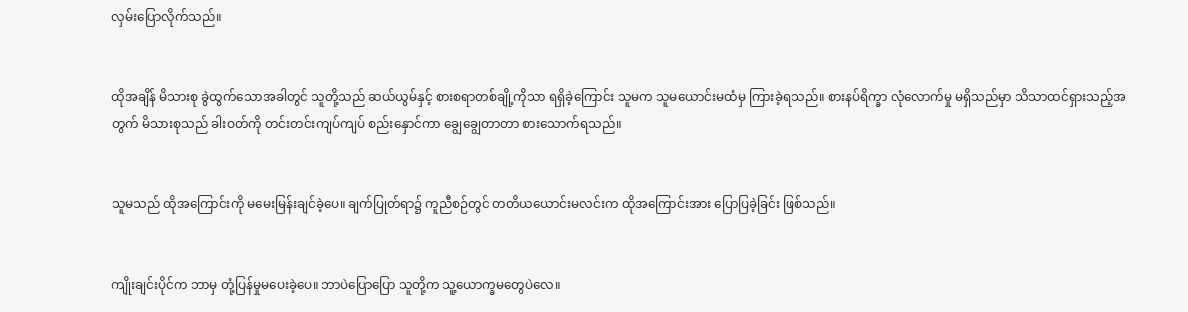လှမ်းပြောလိုက်သည်။


ထိုအချိန် မိသားစု ခွဲထွက်သောအခါတွင် သူတို့သည် ဆယ်ယွမ်နှင့် စားစရာတစ်ချို့ကိုသာ ရရှိခဲ့ကြောင်း သူမက သူမယောင်းမထံမှ ကြားခဲ့ရသည်။ စားနပ်ရိက္ခာ လုံလောက်မှု မရှိသည်မှာ သိသာထင်ရှားသည့်အတွက် မိသားစုသည် ခါးဝတ်ကို တင်းတင်းကျပ်ကျပ် စည်းနှောင်ကာ ချွေချွေတာတာ စားသောက်ရသည်။


သူမသည် ထိုအကြောင်းကို မမေးမြန်းချင်ခဲ့ပေ။ ချက်ပြုတ်ရာ၌ ကူညီစဉ်တွင် တတိယယောင်းမလင်းက ထိုအကြောင်းအား ပြောပြခဲ့ခြင်း ဖြစ်သည်။


ကျိုးချင်းပိုင်က ဘာမှ တုံ့ပြန်မှုမပေးခဲ့ပေ။ ဘာပဲပြောပြော သူတို့က သူ့ယောက္ခမတွေပဲလေ။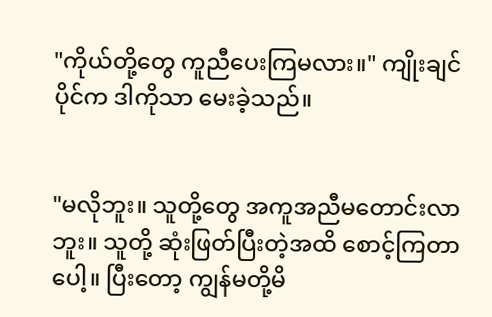"ကိုယ်တို့တွေ ကူညီပေးကြမလား။" ကျိုးချင်ပိုင်က ဒါကိုသာ မေးခဲ့သည်။


"မလိုဘူး။ သူတို့တွေ အကူအညီမတောင်းလာဘူး။ သူတို့ ဆုံးဖြတ်ပြီးတဲ့အထိ စောင့်ကြတာပေါ့။ ပြီးတော့ ကျွန်မတို့မိ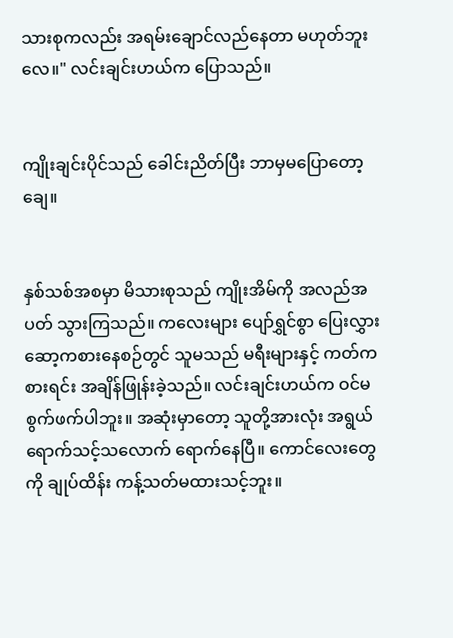သားစုကလည်း အရမ်းချောင်လည်နေတာ မဟုတ်ဘူးလေ။" လင်းချင်းဟယ်က ပြောသည်။


ကျိုးချင်းပိုင်သည် ခေါင်းညိတ်ပြီး ဘာမှမပြောတော့ချေ။


နှစ်သစ်အစမှာ မိသားစုသည် ကျိုးအိမ်ကို အလည်အပတ် သွားကြသည်။ ကလေးများ ပျော်ရွှင်စွာ ပြေးလွှားဆော့ကစားနေစဉ်တွင် သူမသည် မရီးများနှင့် ကတ်ကစားရင်း အချိန်ဖြုန်းခဲ့သည်။ လင်းချင်းဟယ်က ဝင်မစွက်ဖက်ပါဘူး။ အဆုံးမှာတော့ သူတို့အားလုံး အရွယ်ရောက်သင့်သလောက် ရောက်နေပြီ။ ကောင်လေးတွေကို ချုပ်ထိန်း ကန့်သတ်မထားသင့်ဘူး။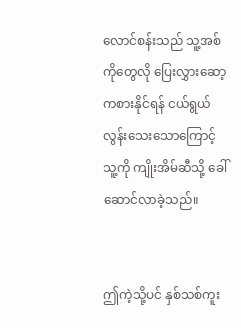လောင်စန်းသည် သူ့အစ်ကိုတွေလို ပြေးလွှားဆော့ကစားနိုင်ရန် ငယ်ရွယ်လွန်းသေးသောကြောင့် သူ့ကို ကျိုးအိမ်ဆီသို့ ခေါ်ဆောင်လာခဲ့သည်။


ဤကဲ့သို့ပင် နှစ်သစ်ကူး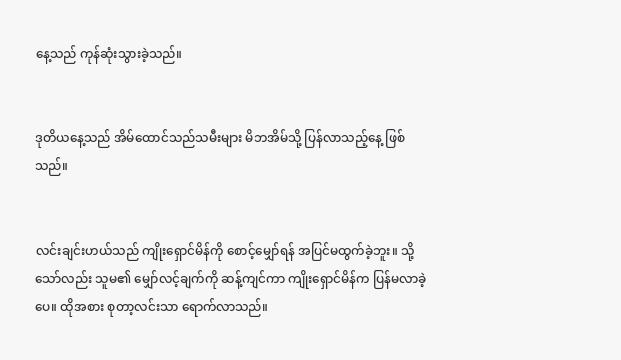နေ့သည် ကုန်ဆုံးသွားခဲ့သည်။


ဒုတိယနေ့သည် အိမ်ထောင်သည်သမီးများ မိဘအိမ်သို့ ပြန်လာသည့်နေ့ ဖြစ်သည်။


လင်းချင်းဟယ်သည် ကျိုးရှောင်မိန်ကို စောင့်မျှော်ရန် အပြင်မထွက်ခဲ့ဘူး။ သို့သော်လည်း သူမ၏ မျှော်လင့်ချက်ကို ဆန့်ကျင်ကာ ကျိုးရှောင်မိန်က ပြန်မလာခဲ့ပေ။ ထိုအစား စုတာ့လင်းသာ ရောက်လာသည်။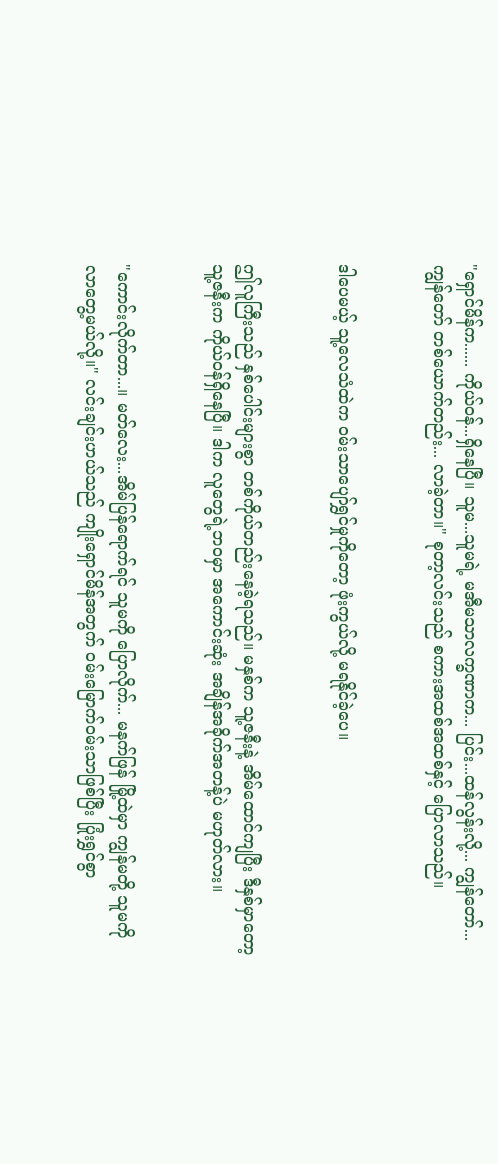"ရှောင်မိန်က...... ကိုယ်ဝန်...ရှိနေပြီ။ သူမ...သူမရဲ့ မအီမသာလက္ခဏာက... ပြင်း...ထန်လွန်းလို့... ကျွန်တော်... ကျွန်တော် တစ်ယောက်တည်း... လာခဲ့တာ။" စုတာ့လင်းသည် စကားအထစ်အထစ်နှင့် ပြောလာသည်။


ဒါပေမယ့် သူ့လေသံထဲက ဝမ်းသာပျော်ရွှင်မှုကိုတော့ ဖုံးကွယ်လို့ မရနိုင်ခဲ့ပေ။


ဤလူကြီးသည် နှစ်ပေါင်းများစွာ တစ်ကိုယ်တည်းနေခဲ့ရသည်။ မနှစ်က သူ့ဇနီးနဲ့ အိမ်ထောင်ကျပြီး ဒီနှစ်မှာတော့ သူ့ဇနီးက ကိုယ်ဝန်ရှိနေပြီ။ ဒါက လူတွေရဲ့ဘဝမှာ အကောင်းဆုံး အချိန်အခိုက်အတန့်ပဲ မဟုတ်လား။


"ကောင်းလိုက်တာ...။ မတ်လေး...အိမ်ပြန်ရောက်ရင် သူမကို ပြောလိုက်... မနက်ဖြန် မြို့ထဲမှာ ကျွန်မတို့ သူမကို လာတွေ့မယ်လို့။" လင်းချင်းဟယ်သည် ကျိုးရှောင်မိန်အတွက် ဝမ်းမြောက်ဝမ်းသာဖြစ်ပြီး ပြုံးရွှင်စွာ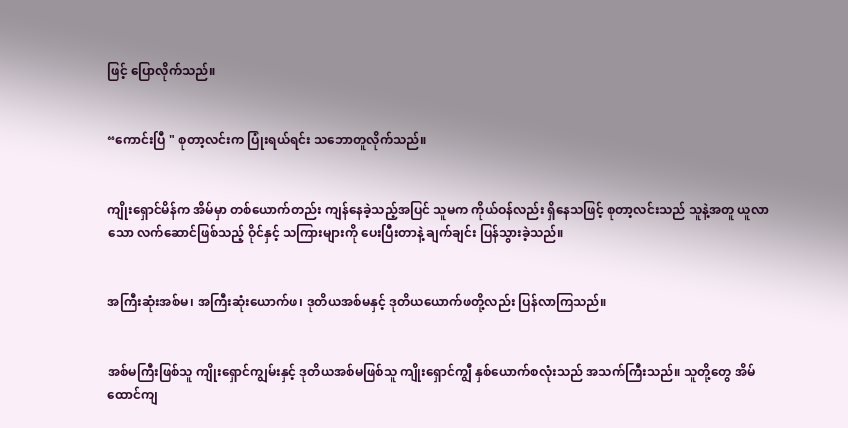ဖြင့် ပြောလိုက်သည်။


“ကောင်းပြီ " စုတာ့လင်းက ပြုံးရယ်ရင်း သဘောတူလိုက်သည်။


ကျိုးရှောင်မိန်က အိမ်မှာ တစ်ယောက်တည်း ကျန်နေခဲ့သည့်အပြင် သူမက ကိုယ်ဝန်လည်း ရှိနေသဖြင့် စုတာ့လင်းသည် သူနဲ့အတူ ယူလာသော လက်ဆောင်ဖြစ်သည့် ဝိုင်နှင့် သကြားများကို ပေးပြီးတာနဲ့ ချက်ချင်း ပြန်သွားခဲ့သည်။


အကြီးဆုံးအစ်မ၊ အကြီးဆုံးယောက်ဖ၊ ဒုတိယအစ်မနှင့် ဒုတိယယောက်ဖတို့လည်း ပြန်လာကြသည်။


အစ်မကြီးဖြစ်သူ ကျိုးရှောင်ကျွမ်းနှင့် ဒုတိယအစ်မဖြစ်သူ ကျိုးရှောင်ကျွီ နှစ်ယောက်စလုံးသည် အသက်ကြီးသည်။ သူတို့တွေ အိမ်ထောင်ကျ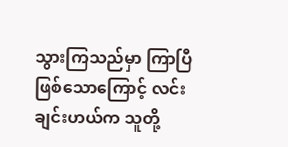သွားကြသည်မှာ ကြာပြီဖြစ်သောကြောင့် လင်းချင်းဟယ်က သူတို့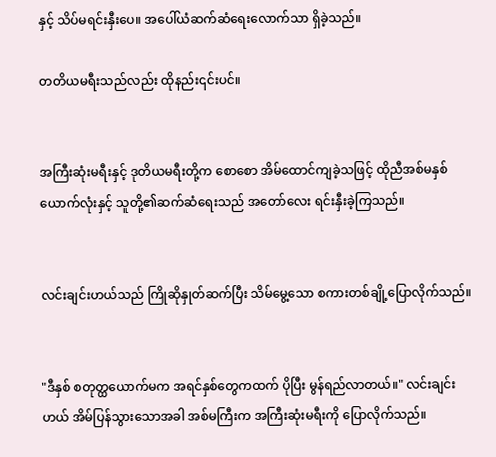နှင့် သိပ်မရင်းနှီးပေ။ အပေါ်ယံဆက်ဆံရေးလောက်သာ ရှိခဲ့သည်။

တတိယမရီးသည်လည်း ထိုနည်း၎င်းပင်။


အကြီးဆုံးမရီးနှင့် ဒုတိယမရီးတို့က စောစော အိမ်ထောင်ကျခဲ့သဖြင့် ထိုညီအစ်မနှစ်ယောက်လုံးနှင့် သူတို့၏ဆက်ဆံရေးသည် အတော်လေး ရင်းနှီးခဲ့ကြသည်။


လင်းချင်းဟယ်သည် ကြိုဆိုနှုတ်ဆက်ပြီး သိမ်မွေ့သော စကားတစ်ချို့ပြောလိုက်သည်။


"ဒီနှစ် စတုတ္ထယောက်မက အရင်နှစ်တွေကထက် ပိုပြီး မွန်ရည်လာတယ်။" လင်းချင်းဟယ် အိမ်ပြန်သွားသောအခါ အစ်မကြီးက အကြီးဆုံးမရီးကို ပြောလိုက်သည်။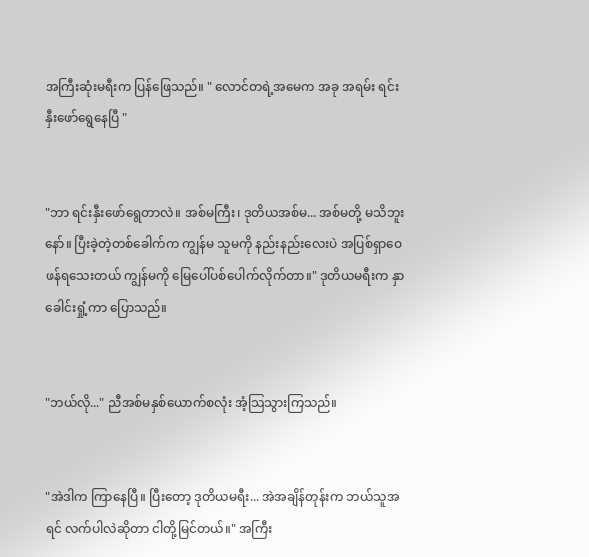အကြီးဆုံးမရီးက ပြန်ဖြေသည်။ " လောင်တရဲ့အမေက အခု အရမ်း ရင်းနှီးဖော်ရွေနေပြီ "


"ဘာ ရင်းနှီးဖော်ရွေတာလဲ။ အစ်မကြီး၊ ဒုတိယအစ်မ... အစ်မတို့ မသိဘူးနော်။ ပြီးခဲ့တဲ့တစ်ခေါက်က ကျွန်မ သူမကို နည်းနည်းလေးပဲ အပြစ်ရှာဝေဖန်ရသေးတယ် ကျွန်မကို မြေပေါ်ပစ်ပေါက်လိုက်တာ။" ဒုတိယမရီးက နှာခေါင်းရှုံ့ကာ ပြောသည်။


"ဘယ်လို..." ညီအစ်မနှစ်ယောက်စလုံး အံ့သြသွားကြသည်။


"အဲဒါက ကြာနေပြီ။ ပြီးတော့ ဒုတိယမရီး... အဲအချိန်တုန်းက ဘယ်သူအရင် လက်ပါလဲဆိုတာ ငါတို့မြင်တယ်။" အကြီး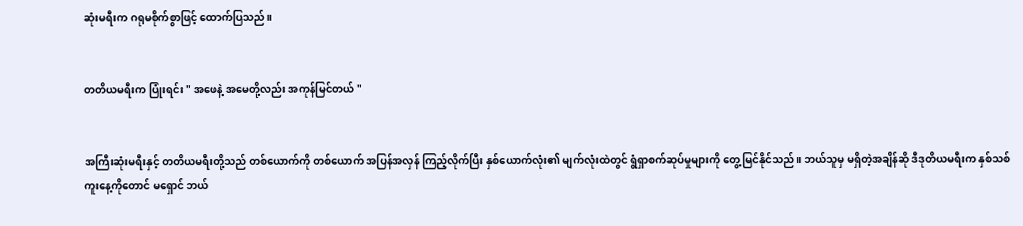ဆုံးမရီးက ဂရုမစိုက်စွာဖြင့် ထောက်ပြသည်။


တတိယမရီးက ပြုံးရင်း " အဖေနဲ့ အမေတို့လည်း အကုန်မြင်တယ် "


အကြီးဆုံးမရီးနှင့် တတိယမရီးတို့သည် တစ်ယောက်ကို တစ်ယောက် အပြန်အလှန် ကြည့်လိုက်ပြီး နှစ်ယောက်လုံး၏ မျက်လုံးထဲတွင် ရွံရှာစက်ဆုပ်မှုများကို တွေ့မြင်နိုင်သည်။ ဘယ်သူမှ မရှိတဲ့အချိန်ဆို ဒီဒုတိယမရီးက နှစ်သစ်ကူးနေ့ကိုတောင် မရှောင် ဘယ်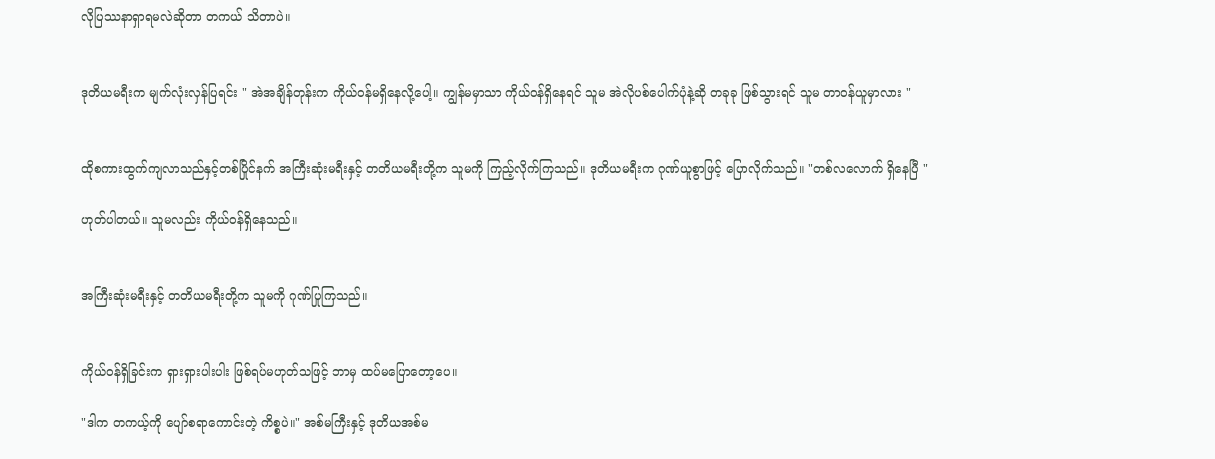လိုပြဿနာရှာရမလဲဆိုတာ တကယ် သိတာပဲ။


ဒုတိယမရီးက မျက်လုံးလှန်ပြရင်း " အဲအချိန်တုန်းက ကိုယ်ဝန်မရှိနေလို့ပေါ့။ ကျွန်မမှာသာ ကိုယ်ဝန်ရှိနေရင် သူမ အဲလိုပစ်ပေါက်ပုံနဲ့ဆို တခုခု ဖြစ်သွားရင် သူမ တာဝန်ယူမှာလား "


ထိုစကားထွက်ကျလာသည်နှင့်တစ်ပြိုင်နက် အကြီးဆုံးမရီးနှင့် တတိယမရီးတို့က သူမကို ကြည့်လိုက်ကြသည်။ ဒုတိယမရီးက ဂုဏ်ယူစွာဖြင့် ပြောလိုက်သည်။ "တစ်လလောက် ရှိနေပြီ "

ဟုတ်ပါတယ်။ သူမလည်း ကိုယ်ဝန်ရှိနေသည်။


အကြီးဆုံးမရီးနှင့် တတိယမရီးတို့က သူမကို ဂုဏ်ပြုကြသည်။


ကိုယ်ဝန်ရှိခြင်းက ရှားရှားပါးပါး ဖြစ်ရပ်မဟုတ်သဖြင့် ဘာမှ ထပ်မပြောတော့ပေ။

"ဒါက တကယ့်ကို ပျော်စရာကောင်းတဲ့ ကိစ္စပဲ။" အစ်မကြီးနှင့် ဒုတိယအစ်မ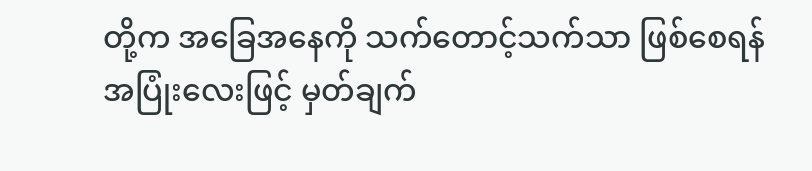တို့က အခြေအနေကို သက်တောင့်သက်သာ ဖြစ်စေရန် အပြုံးလေးဖြင့် မှတ်ချက်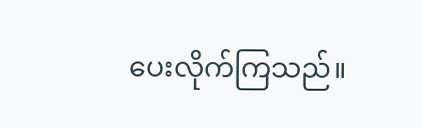ပေးလိုက်ကြသည်။